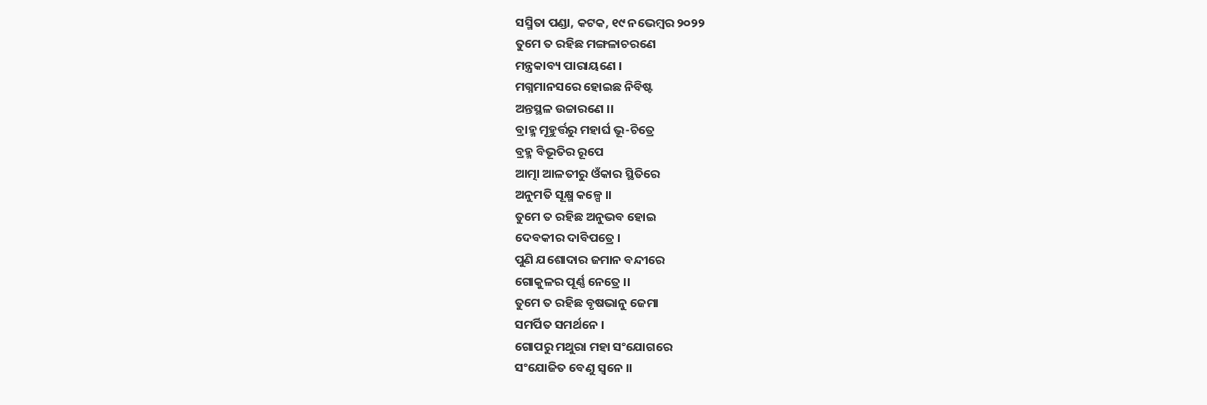ସସ୍ମିତା ପଣ୍ଡା, କଟକ, ୧୯ ନଭେମ୍ବର ୨୦୨୨
ତୁମେ ତ ରହିଛ ମଙ୍ଗଳାଚରଣେ
ମନ୍ତ୍ରକାବ୍ୟ ପାରାୟଣେ ।
ମଗ୍ନମାନସରେ ହୋଇଛ ନିବିଷ୍ଟ
ଅନ୍ତସ୍ଥଳ ଉଚ୍ଚାରଣେ ।।
ବ୍ରାହ୍ମ ମୂହୁର୍ତ୍ତରୁ ମହାର୍ଘ ଭୂ-ଚିତ୍ରେ
ବ୍ରହ୍ମ ବିଭୂତିର ରୂପେ
ଆତ୍ମା ଆଳତୀରୁ ଓଁକାର ସ୍ଥିତିରେ
ଅନୁମତି ସୂକ୍ଷ୍ମ କଳ୍ପେ ।।
ତୁମେ ତ ରହିଛ ଅନୁଭବ ହୋଇ
ଦେବକୀର ଦାବିପତ୍ରେ ।
ପୁଣି ଯଶୋଦାର ଜମାନ ବନ୍ଦୀରେ
ଗୋକୁଳର ପୂର୍ଣ୍ଣ ନେତ୍ରେ ।।
ତୁମେ ତ ରହିଛ ବୃଷଭାନୁ ଜେମା
ସମର୍ପିତ ସମର୍ଥନେ ।
ଗୋପରୁ ମଥୁରା ମହା ସଂଯୋଗରେ
ସଂଯୋଜିତ ବେଣୁ ସ୍ବନେ ।।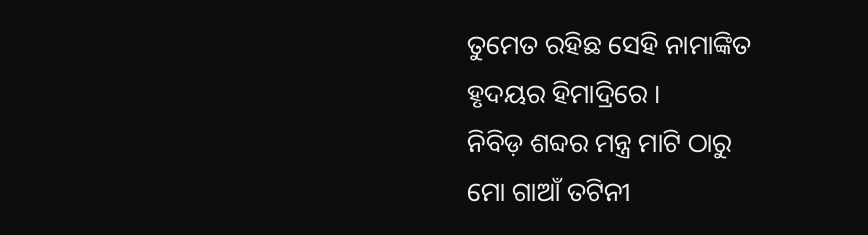ତୁମେତ ରହିଛ ସେହି ନାମାଙ୍କିତ
ହୃଦୟର ହିମାଦ୍ରିରେ ।
ନିବିଡ଼ ଶବ୍ଦର ମନ୍ତ୍ର ମାଟି ଠାରୁ
ମୋ ଗାଆଁ ତଟିନୀ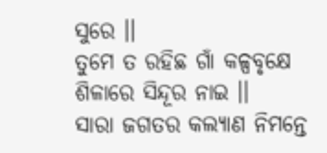ସୁରେ ।।
ତୁମେ ତ ରହିଛ ଗାଁ କଳ୍ପବୃକ୍ଷେ
ଶିଳାରେ ସିନ୍ଦୂର ନାଇ ।।
ସାରା ଜଗତର କଲ୍ୟାଣ ନିମନ୍ତେ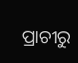ପ୍ରାଚୀରୁ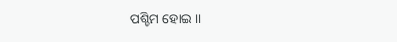ପଶ୍ଚିମ ହୋଇ ।।